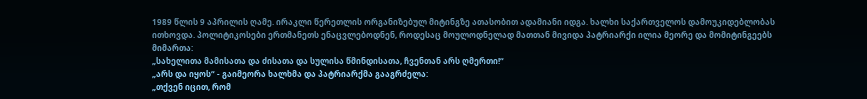1989 წლის 9 აპრილის ღამე. ირაკლი წერეთლის ორგანიზებულ მიტინგზე ათასობით ადამიანი იდგა. ხალხი საქართველოს დამოუკიდებლობას ითხოვდა. პოლიტიკოსები ერთმანეთს ენაცვლებოდნენ, როდესაც მოულოდნელად მათთან მივიდა პატრიარქი ილია მეორე და მომიტინგეებს მიმართა:
„სახელითა მამისათა და ძისათა და სულისა წმინდისათა, ჩვენთან არს ღმერთი!“
„არს და იყოს“ - გაიმეორა ხალხმა და პატრიარქმა გააგრძელა:
„თქვენ იცით, რომ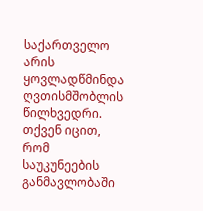საქართველო არის ყოვლადწმინდა ღვთისმშობლის წილხვედრი. თქვენ იცით, რომ საუკუნეების განმავლობაში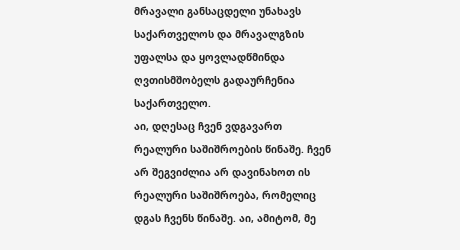მრავალი განსაცდელი უნახავს საქართველოს და მრავალგზის უფალსა და ყოვლადწმინდა ღვთისმშობელს გადაურჩენია საქართველო.
აი, დღესაც ჩვენ ვდგავართ რეალური საშიშროების წინაშე. ჩვენ არ შეგვიძლია არ დავინახოთ ის რეალური საშიშროება, რომელიც დგას ჩვენს წინაშე. აი, ამიტომ, მე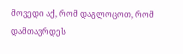მოვედი აქ, რომ დაგლოცოთ, რომ დამთავრდეს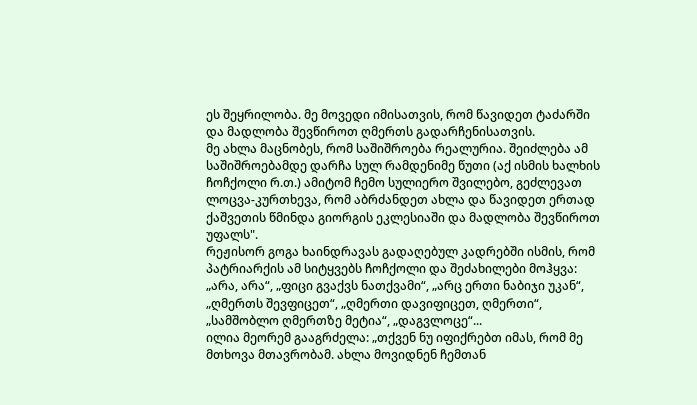ეს შეყრილობა. მე მოვედი იმისათვის, რომ წავიდეთ ტაძარში და მადლობა შევწიროთ ღმერთს გადარჩენისათვის.
მე ახლა მაცნობეს, რომ საშიშროება რეალურია. შეიძლება ამ საშიშროებამდე დარჩა სულ რამდენიმე წუთი (აქ ისმის ხალხის ჩოჩქოლი რ.თ.) ამიტომ ჩემო სულიერო შვილებო, გეძლევათ ლოცვა-კურთხევა, რომ აბრძანდეთ ახლა და წავიდეთ ერთად ქაშვეთის წმინდა გიორგის ეკლესიაში და მადლობა შევწიროთ უფალს".
რეჟისორ გოგა ხაინდრავას გადაღებულ კადრებში ისმის, რომ პატრიარქის ამ სიტყვებს ჩოჩქოლი და შეძახილები მოჰყვა: „არა, არა“, „ფიცი გვაქვს ნათქვამი“, „არც ერთი ნაბიჯი უკან“, „ღმერთს შევფიცეთ“, „ღმერთი დავიფიცეთ, ღმერთი“, „სამშობლო ღმერთზე მეტია“, „დაგვლოცე“...
ილია მეორემ გააგრძელა: „თქვენ ნუ იფიქრებთ იმას, რომ მე მთხოვა მთავრობამ. ახლა მოვიდნენ ჩემთან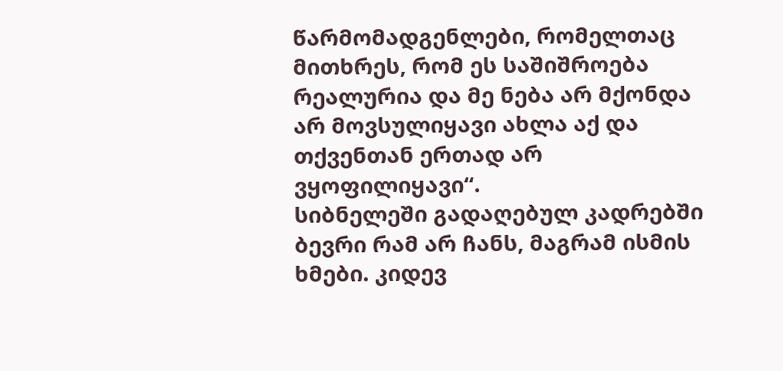წარმომადგენლები, რომელთაც მითხრეს, რომ ეს საშიშროება რეალურია და მე ნება არ მქონდა არ მოვსულიყავი ახლა აქ და თქვენთან ერთად არ ვყოფილიყავი“.
სიბნელეში გადაღებულ კადრებში ბევრი რამ არ ჩანს, მაგრამ ისმის ხმები. კიდევ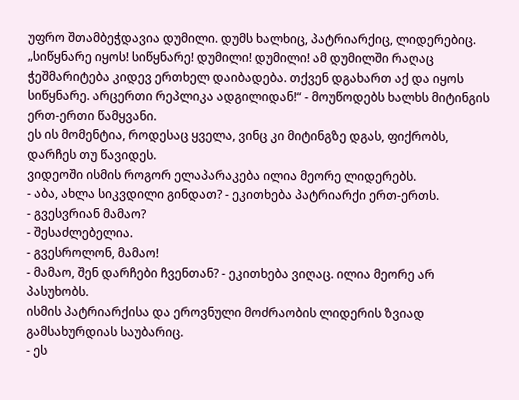უფრო შთამბეჭდავია დუმილი. დუმს ხალხიც, პატრიარქიც, ლიდერებიც.
„სიწყნარე იყოს! სიწყნარე! დუმილი! დუმილი! ამ დუმილში რაღაც ჭეშმარიტება კიდევ ერთხელ დაიბადება. თქვენ დგახართ აქ და იყოს სიწყნარე. არცერთი რეპლიკა ადგილიდან!“ - მოუწოდებს ხალხს მიტინგის ერთ-ერთი წამყვანი.
ეს ის მომენტია, როდესაც ყველა, ვინც კი მიტინგზე დგას, ფიქრობს, დარჩეს თუ წავიდეს.
ვიდეოში ისმის როგორ ელაპარაკება ილია მეორე ლიდერებს.
- აბა, ახლა სიკვდილი გინდათ? - ეკითხება პატრიარქი ერთ-ერთს.
- გვესვრიან მამაო?
- შესაძლებელია.
- გვესროლონ, მამაო!
- მამაო, შენ დარჩები ჩვენთან? - ეკითხება ვიღაც. ილია მეორე არ პასუხობს.
ისმის პატრიარქისა და ეროვნული მოძრაობის ლიდერის ზვიად გამსახურდიას საუბარიც.
- ეს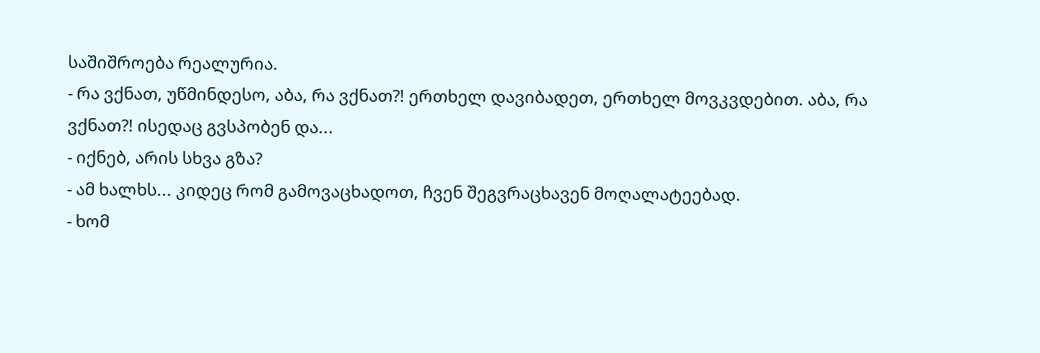საშიშროება რეალურია.
- რა ვქნათ, უწმინდესო, აბა, რა ვქნათ?! ერთხელ დავიბადეთ, ერთხელ მოვკვდებით. აბა, რა ვქნათ?! ისედაც გვსპობენ და...
- იქნებ, არის სხვა გზა?
- ამ ხალხს... კიდეც რომ გამოვაცხადოთ, ჩვენ შეგვრაცხავენ მოღალატეებად.
- ხომ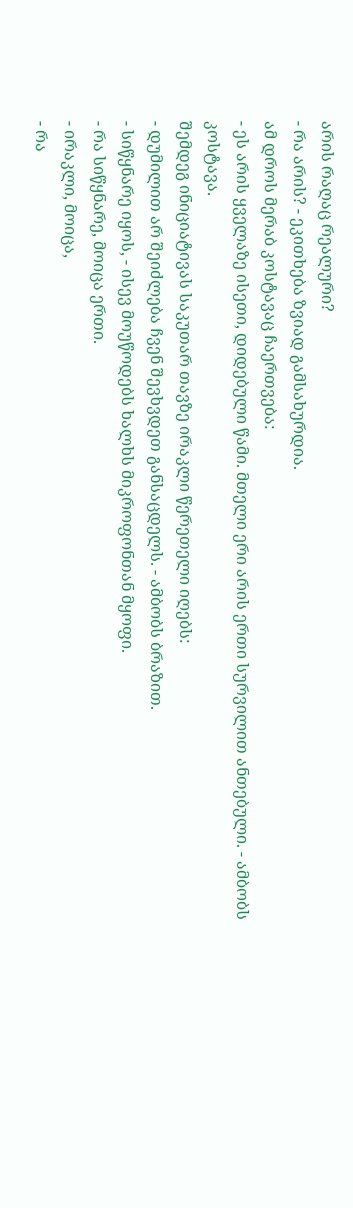არის რაღაც რეალური?
- რა არის? - ეკითხება ზვიად გამსახურდია.
ამ დროს მერაბ კოსტავაც ჩაერთვება:
- ეს არის ყველაზე ისეთი, დიდებული წამი. მთელი ერი არის ერთი სურვილით ანთებული. - ამბობს კოსტავა.
შემდეგ ინიციატივას საკუთარ თავზე ირაკლი წერეთელი იღებს:
- დუმილით არ შეიძლება ჩვენ შევხვდეთ განსაცდელს. - ამბობს ბრაზით.
- სიწყნარე იყოს, - ისევ მოუწოდებს ხალხს მიკროფონთან მყოფი.
- რა სიწყნარე, მოიცა ერთი.
- ირაკლი, მოიცა,
- რა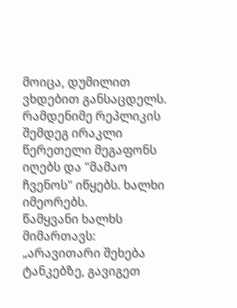მოიცა, დუმილით ვხდებით განსაცდელს.
რამდენიმე რეპლიკის შემდეგ ირაკლი წერეთელი მეგაფონს იღებს და "მამაო ჩვენოს" იწყებს. ხალხი იმეორებს.
წამყვანი ხალხს მიმართავს: „არავითარი შეხება ტანკებზე, გავიგეთ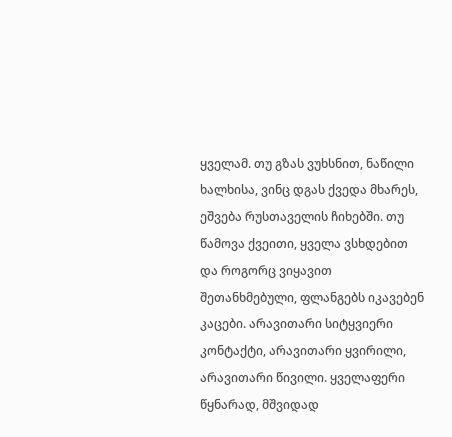ყველამ. თუ გზას ვუხსნით, ნაწილი ხალხისა, ვინც დგას ქვედა მხარეს, ეშვება რუსთაველის ჩიხებში. თუ წამოვა ქვეითი, ყველა ვსხდებით და როგორც ვიყავით შეთანხმებული, ფლანგებს იკავებენ კაცები. არავითარი სიტყვიერი კონტაქტი, არავითარი ყვირილი, არავითარი წივილი. ყველაფერი წყნარად, მშვიდად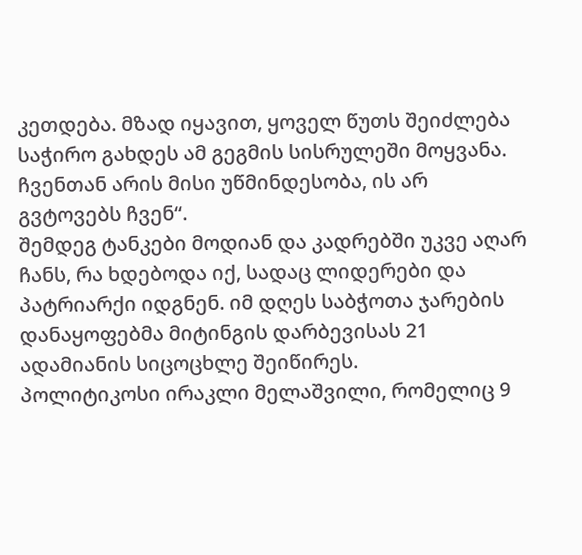კეთდება. მზად იყავით, ყოველ წუთს შეიძლება საჭირო გახდეს ამ გეგმის სისრულეში მოყვანა. ჩვენთან არის მისი უწმინდესობა, ის არ გვტოვებს ჩვენ“.
შემდეგ ტანკები მოდიან და კადრებში უკვე აღარ ჩანს, რა ხდებოდა იქ, სადაც ლიდერები და პატრიარქი იდგნენ. იმ დღეს საბჭოთა ჯარების დანაყოფებმა მიტინგის დარბევისას 21 ადამიანის სიცოცხლე შეიწირეს.
პოლიტიკოსი ირაკლი მელაშვილი, რომელიც 9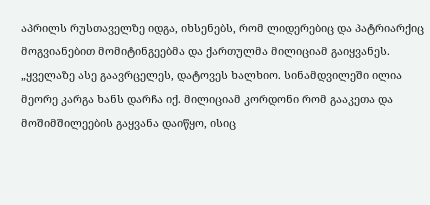აპრილს რუსთაველზე იდგა, იხსენებს, რომ ლიდერებიც და პატრიარქიც მოგვიანებით მომიტინგეებმა და ქართულმა მილიციამ გაიყვანეს.
„ყველაზე ასე გაავრცელეს, დატოვეს ხალხიო. სინამდვილეში ილია მეორე კარგა ხანს დარჩა იქ. მილიციამ კორდონი რომ გააკეთა და მოშიმშილეების გაყვანა დაიწყო, ისიც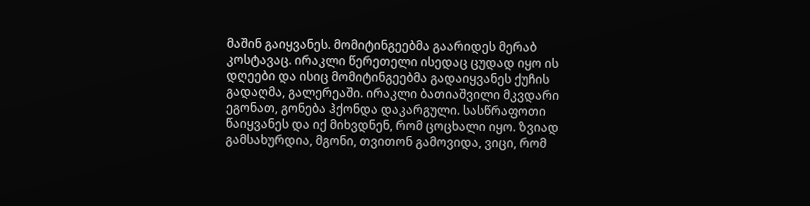მაშინ გაიყვანეს. მომიტინგეებმა გაარიდეს მერაბ კოსტავაც. ირაკლი წერეთელი ისედაც ცუდად იყო ის დღეები და ისიც მომიტინგეებმა გადაიყვანეს ქუჩის გადაღმა, გალერეაში. ირაკლი ბათიაშვილი მკვდარი ეგონათ, გონება ჰქონდა დაკარგული. სასწრაფოთი წაიყვანეს და იქ მიხვდნენ, რომ ცოცხალი იყო. ზვიად გამსახურდია, მგონი, თვითონ გამოვიდა, ვიცი, რომ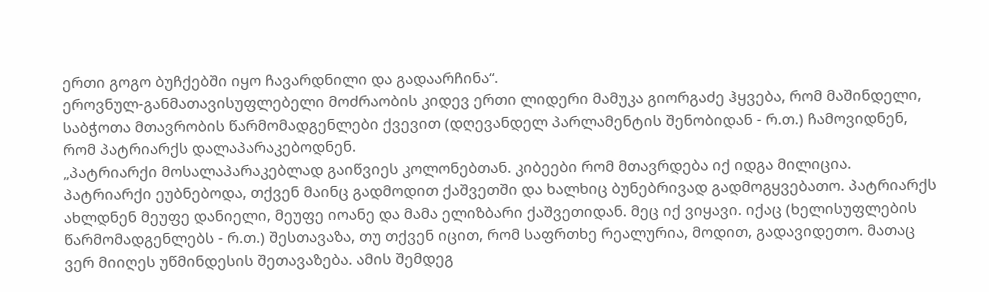ერთი გოგო ბუჩქებში იყო ჩავარდნილი და გადაარჩინა“.
ეროვნულ-განმათავისუფლებელი მოძრაობის კიდევ ერთი ლიდერი მამუკა გიორგაძე ჰყვება, რომ მაშინდელი, საბჭოთა მთავრობის წარმომადგენლები ქვევით (დღევანდელ პარლამენტის შენობიდან - რ.თ.) ჩამოვიდნენ, რომ პატრიარქს დალაპარაკებოდნენ.
„პატრიარქი მოსალაპარაკებლად გაიწვიეს კოლონებთან. კიბეები რომ მთავრდება იქ იდგა მილიცია. პატრიარქი ეუბნებოდა, თქვენ მაინც გადმოდით ქაშვეთში და ხალხიც ბუნებრივად გადმოგყვებათო. პატრიარქს ახლდნენ მეუფე დანიელი, მეუფე იოანე და მამა ელიზბარი ქაშვეთიდან. მეც იქ ვიყავი. იქაც (ხელისუფლების წარმომადგენლებს - რ.თ.) შესთავაზა, თუ თქვენ იცით, რომ საფრთხე რეალურია, მოდით, გადავიდეთო. მათაც ვერ მიიღეს უწმინდესის შეთავაზება. ამის შემდეგ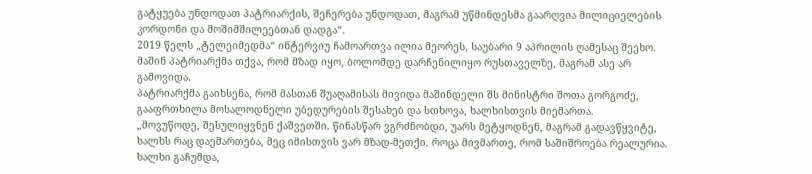გატყუება უნდოდათ პატრიარქის, შეჩერება უნდოდათ, მაგრამ უწმინდესმა გაარღვია მილიციელების კორდონი და მოშიმშილეებთან დადგა“.
2019 წელს „ტელეიმედმა“ ინტერვიუ ჩამოართვა ილია მეორეს, საუბარი 9 აპრილის ღამესაც შეეხო. მაშინ პატრიარქმა თქვა, რომ მზად იყო, ბოლომდე დარჩენილიყო რუსთაველზე, მაგრამ ასე არ გამოვიდა.
პატრიარქმა გაიხსენა, რომ მასთან შუაღამისას მივიდა მაშინდელი შს მინისტრი შოთა გორგოძე, გააფრთხილა მოსალოდნელი უბედურების შესახებ და სთხოვა, ხალხისთვის მიემართა.
„მოვუწოდე, შესულიყვნენ ქაშვეთში. წინასწარ ვგრძნობდი, უარს მეტყოდნენ, მაგრამ გადავწყვიტე, ხალხს რაც დაემართება, მეც იმისთვის ვარ მზად-მეთქი. როცა მივმართე, რომ საშიშროება რეალურია. ხალხი გაჩუმდა,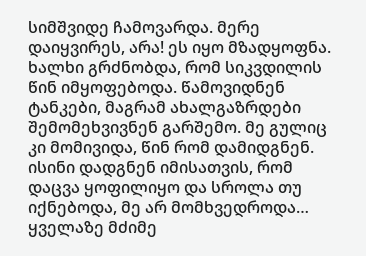სიმშვიდე ჩამოვარდა. მერე დაიყვირეს, არა! ეს იყო მზადყოფნა. ხალხი გრძნობდა, რომ სიკვდილის წინ იმყოფებოდა. წამოვიდნენ ტანკები, მაგრამ ახალგაზრდები შემომეხვივნენ გარშემო. მე გულიც კი მომივიდა, წინ რომ დამიდგნენ. ისინი დადგნენ იმისათვის, რომ დაცვა ყოფილიყო და სროლა თუ იქნებოდა, მე არ მომხვედროდა…
ყველაზე მძიმე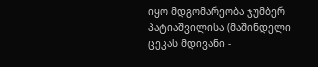იყო მდგომარეობა ჯუმბერ პატიაშვილისა (მაშინდელი ცეკას მდივანი -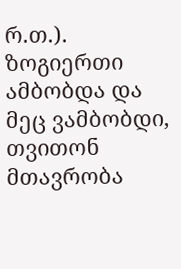რ.თ.). ზოგიერთი ამბობდა და მეც ვამბობდი, თვითონ მთავრობა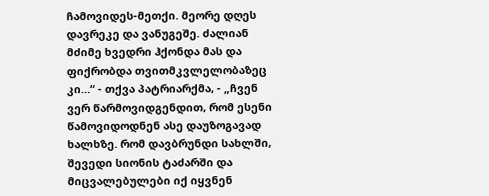ჩამოვიდეს-მეთქი. მეორე დღეს დავრეკე და ვანუგეშე. ძალიან მძიმე ხვედრი ჰქონდა მას და ფიქრობდა თვითმკვლელობაზეც კი…“ - თქვა პატრიარქმა, - „ჩვენ ვერ წარმოვიდგენდით, რომ ესენი წამოვიდოდნენ ასე დაუზოგავად ხალხზე. რომ დავბრუნდი სახლში, შევედი სიონის ტაძარში და მიცვალებულები იქ იყვნენ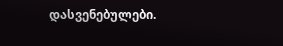დასვენებულები.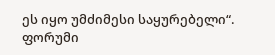ეს იყო უმძიმესი საყურებელი“.
ფორუმი